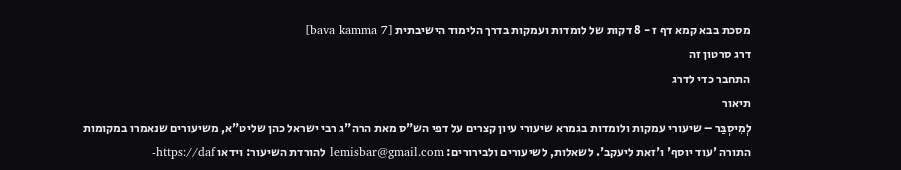מסכת בבא קמא דף ז - 8 דקות של לומדות ועמקות בדרך הלימוד הישיבתית [bava kamma 7]
דרג סרטון זה
התחבר כדי לדרג
תיאור
לְמִיסְבַּר – שיעורי עמקות ולומדות בגמרא שיעורי עיון קצרים על דפי הש"ס מאת הרה"ג רבי ישראל כהן שליט"א, משיעורים שנאמרו במקומות התורה 'עוד יוסף' ו'זאת ליעקב'. לשאלות, לשיעורים ולבירורים: lemisbar@gmail.com להורדת השיעור: וידאו https://daf-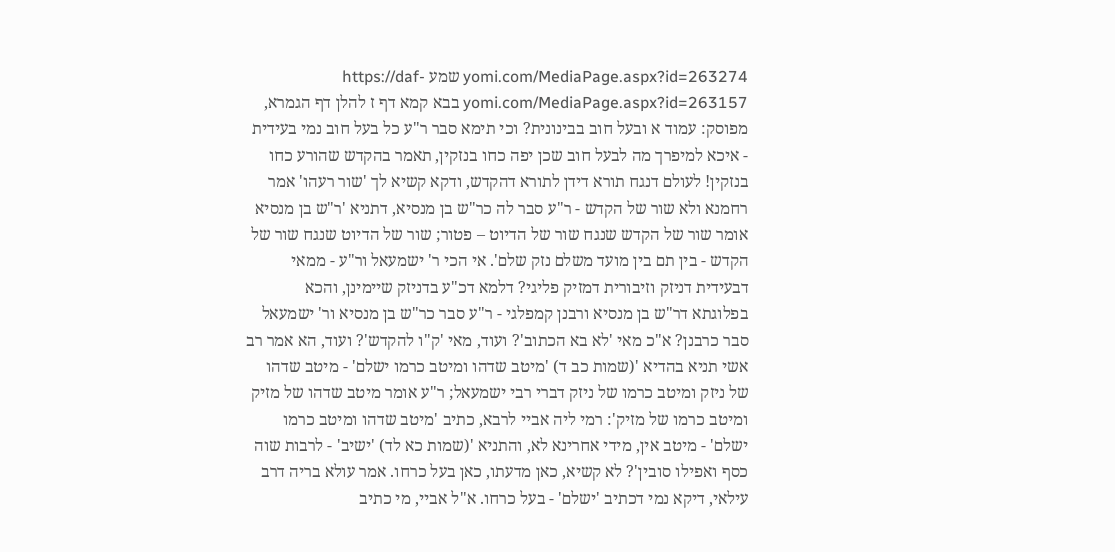yomi.com/MediaPage.aspx?id=263274 שמע https://daf-yomi.com/MediaPage.aspx?id=263157 בבא קמא דף ז להלן דף הגמרא, מפוסק: עמוד א ובעל חוב בבינונית? וכי תימא סבר ר"ע כל בעל חוב נמי בעידית - איכא למיפרך מה לבעל חוב שכן יפה כחו בנזקין, תאמר בהקדש שהורע כחו בנזקין! לעולם דנגח תורא דידן לתורא דהקדש, ודקא קשיא לך 'שור רעהו' אמר רחמנא ולא שור של הקדש - ר"ע סבר לה כר"ש בן מנסיא, דתניא 'ר"ש בן מנסיא אומר שור של הקדש שנגח שור של הדיוט – פטור; שור של הדיוט שנגח שור של הקדש - בין תם בין מועד משלם נזק שלם'. אי הכי ר' ישמעאל ור"ע - ממאי דבעידית דניזק וזיבורית דמזיק פליגי? דלמא דכ"ע בדניזק שיימינן, והכא בפלוגתא דר"ש בן מנסיא ורבנן קמפלגי - ר"ע סבר כר"ש בן מנסיא ור' ישמעאל סבר כרבנן? א"כ מאי 'לא בא הכתוב'? ועוד, מאי 'ק"ו להקדש'? ועוד, הא אמר רב אשי תניא בהדיא '(שמות כב ד) 'מיטב שדהו ומיטב כרמו ישלם' - מיטב שדהו של ניזק ומיטב כרמו של ניזק דברי רבי ישמעאל; ר"ע אומר מיטב שדהו של מזיק ומיטב כרמו של מזיק': רמי ליה אביי לרבא, כתיב 'מיטב שדהו ומיטב כרמו ישלם' - מיטב אין, מידי אחרינא לא, והתניא '(שמות כא לד) 'ישיב' - לרבות שוה כסף ואפילו סובין'? לא קשיא, כאן מדעתו, כאן בעל כרחו. אמר עולא בריה דרב עילאי, דיקא נמי דכתיב 'ישלם' - בעל כרחו. א"ל אביי, מי כתיב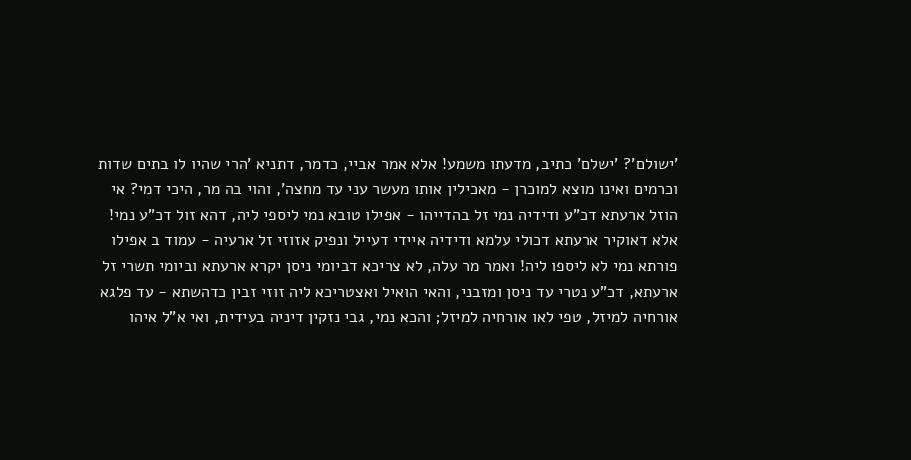'ישולם'? 'ישלם' כתיב, מדעתו משמע! אלא אמר אביי, כדמר, דתניא 'הרי שהיו לו בתים שדות וכרמים ואינו מוצא למוכרן - מאכילין אותו מעשר עני עד מחצה', והוי בה מר, היכי דמי? אי הוזל ארעתא דכ"ע ודידיה נמי זל בהדייהו - אפילו טובא נמי ליספי ליה, דהא זול דכ"ע נמי! אלא דאוקיר ארעתא דכולי עלמא ודידיה איידי דעייל ונפיק אזוזי זל ארעיה - עמוד ב אפילו פורתא נמי לא ליספו ליה! ואמר מר עלה, לא צריכא דביומי ניסן יקרא ארעתא וביומי תשרי זל ארעתא, דכ"ע נטרי עד ניסן ומזבני, והאי הואיל ואצטריכא ליה זוזי זבין כדהשתא - עד פלגא אורחיה למיזל, טפי לאו אורחיה למיזל; והכא נמי, גבי נזקין דיניה בעידית, ואי א"ל איהו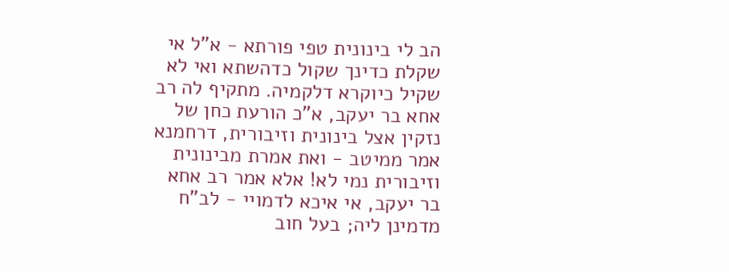הב לי בינונית טפי פורתא - א"ל אי שקלת כדינך שקול כדהשתא ואי לא שקיל כיוקרא דלקמיה. מתקיף לה רב אחא בר יעקב, א"כ הורעת כחן של נזקין אצל בינונית וזיבורית, דרחמנא אמר ממיטב - ואת אמרת מבינונית וזיבורית נמי לא! אלא אמר רב אחא בר יעקב, אי איכא לדמויי - לב"ח מדמינן ליה; בעל חוב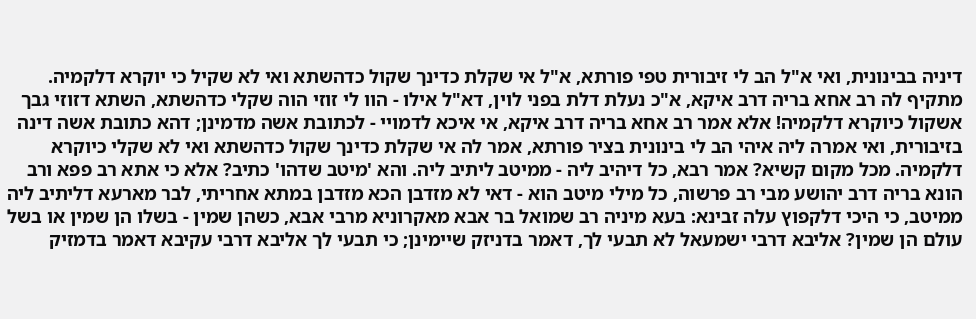דיניה בבינונית, ואי א"ל הב לי זיבורית טפי פורתא, א"ל אי שקלת כדינך שקול כדהשתא ואי לא שקיל כי יוקרא דלקמיה. מתקיף לה רב אחא בריה דרב איקא, א"כ נעלת דלת בפני לוין, דא"ל אילו - הוו לי זוזי הוה שקלי כדהשתא, השתא דזוזי גבך אשקול כיוקרא דלקמיה! אלא אמר רב אחא בריה דרב איקא, אי איכא לדמויי - לכתובת אשה מדמינן; דהא כתובת אשה דינה בזיבורית, ואי אמרה ליה איהי הב לי בינונית בציר פורתא, אמר לה אי שקלת כדינך שקול כדהשתא ואי לא שקלי כיוקרא דלקמיה. מכל מקום קשיא? אמר רבא, כל דיהיב ליה - ממיטב ליתיב ליה. והא 'מיטב שדהו' כתיב? אלא כי אתא רב פפא ורב הונא בריה דרב יהושע מבי רב פרשוה, כל מילי מיטב הוא - דאי לא מזדבן הכא מזדבן במתא אחריתי, לבר מארעא דליתיב ליה ממיטב, כי היכי דלקפוץ עלה זבינא: בעא מיניה רב שמואל בר אבא מאקרוניא מרבי אבא, כשהן שמין - בשלו הן שמין או בשל עולם הן שמין? אליבא דרבי ישמעאל לא תבעי לך, דאמר בדניזק שיימינן; כי תבעי לך אליבא דרבי עקיבא דאמר בדמזיק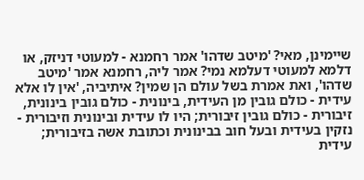שיימינן, מאי? 'מיטב שדהו' אמר רחמנא - למעוטי דניזק, או דלמא למעוטי דעלמא נמי? אמר ליה, רחמנא אמר 'מיטב שדהו', ואת אמרת בשל עולם הן שמין? איתיביה, 'אין לו אלא עידית - כולם גובין מן העידית, בינונית - כולם גובין בינונית, זיבורית - כולם גובין זיבורית; היו לו עידית ובינונית וזיבורית - נזקין בעידית ובעל חוב בבינונית וכתובת אשה בזיבורית; עידית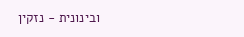ובינונית - נזקין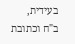בעידית, ב"ח וכתובת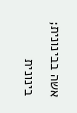אשה בבינונית; בינונית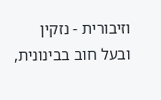וזיבורית - נזקין ובעל חוב בבינונית,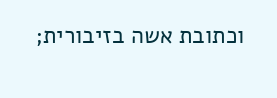וכתובת אשה בזיבורית;